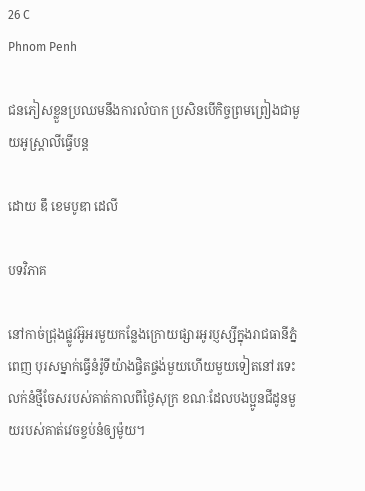26 C
Phnom Penh

ជនភៀសខ្លួនប្រឈមនឹងការលំបាក ប្រសិនបើកិច្ចព្រមព្រៀងជាមួយអូស្ត្រាលីធ្វើបន្ត

ដោយ ឌឹ ខេមបូឌា ដេលី

បទវិភាគ

នៅកាច់ជ្រុងផ្លូវអ៊ូអរមួយកន្លែងក្រោយផ្សារអូរប្ញស្សីក្នុងរាជធានីភ្នំពេញ បុរសម្នាក់ធ្វើនំរ៉ូទីយ៉ាងផ្ចិតផ្ចង់មួយហើយមួយទៀតនៅរទេះលក់នំថ្មីចែសរបស់គាត់កាលពីថ្ងៃសុក្រ ខណៈដែលបងប្អូនជីដូនមួយរបស់គាត់វេចខ្ចប់នំឲ្យម៉ូយ។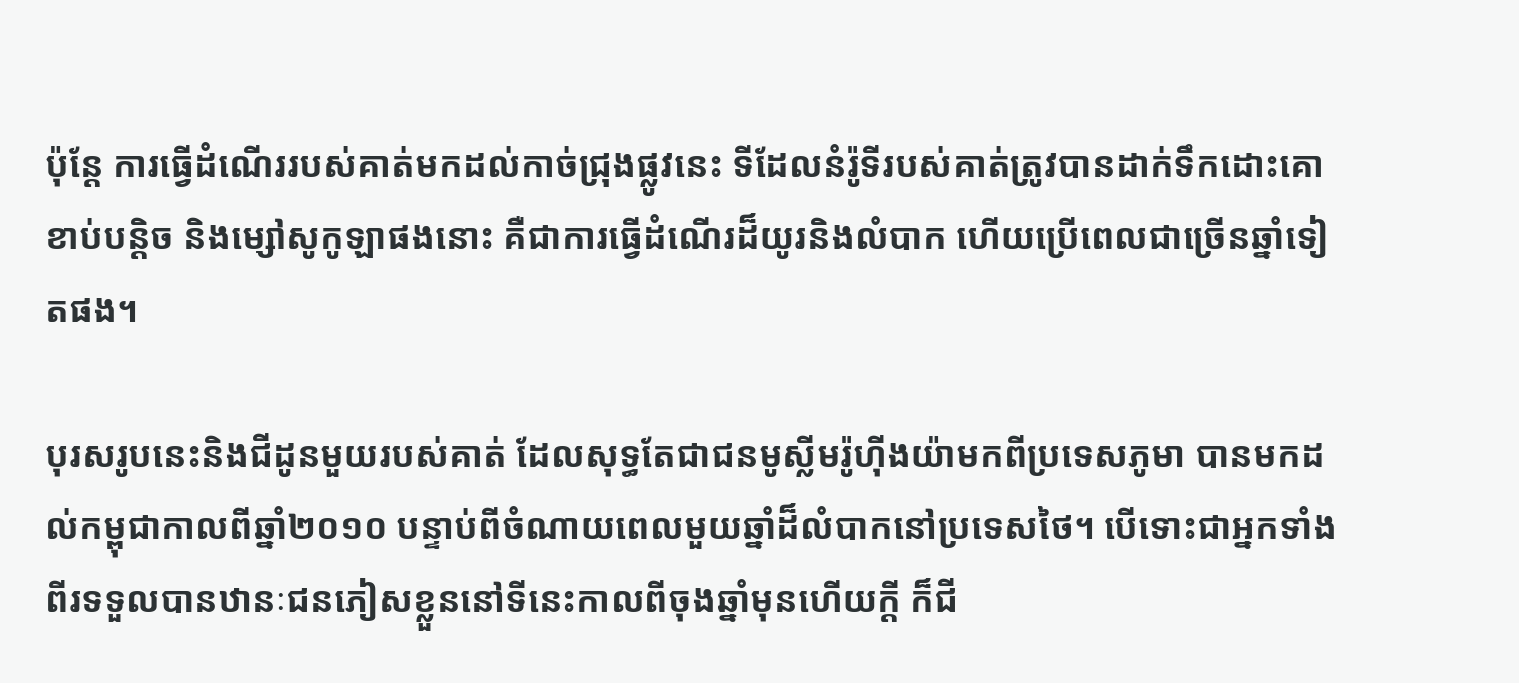ប៉ុន្តែ ការធ្វើដំណើររបស់គាត់មកដល់កាច់ជ្រុងផ្លូវនេះ ទីដែលនំរ៉ូទីរបស់គាត់ត្រូវបានដាក់ទឹកដោះគោខាប់បន្តិច និងម្សៅសូកូឡាផងនោះ គឺជាការធ្វើដំណើរដ៏យូរនិងលំបាក ហើយប្រើពេលជាច្រើនឆ្នាំទៀតផង។

បុរសរូបនេះនិងជីដូនមួយរបស់គាត់ ដែលសុទ្ធតែជាជនមូស្លីមរ៉ូហ៊ីងយ៉ាមកពីប្រទេសភូមា បានមកដល់កម្ពុជាកាលពីឆ្នាំ២០១០ បន្ទាប់ពីចំណាយពេលមួយឆ្នាំដ៏លំបាកនៅប្រទេសថៃ។ បើទោះជាអ្នកទាំងពីរទទួលបានឋានៈជនភៀសខ្លួននៅទីនេះកាលពីចុងឆ្នាំមុនហើយក្តី ក៏ជី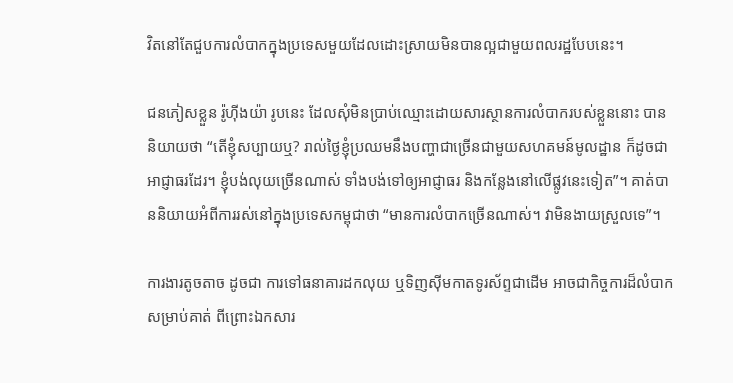វិតនៅតែជួបការលំបាកក្នុងប្រទេសមួយដែលដោះស្រាយមិនបានល្អជាមួយពលរដ្ឋបែបនេះ។

ជនភៀសខ្លួន រ៉ូហ៊ីងយ៉ា រូបនេះ ដែលសុំមិនប្រាប់ឈ្មោះដោយសារស្ថានការលំបាករបស់ខ្លួននោះ បាននិយាយថា “តើខ្ញុំសប្បាយឬ? រាល់ថ្ងៃខ្ញុំប្រឈមនឹងបញ្ហាជាច្រើនជាមួយសហគមន៍មូលដ្ឋាន ក៏ដូចជា អាជ្ញាធរដែរ។ ខ្ញុំបង់លុយច្រើនណាស់ ទាំងបង់ទៅឲ្យអាជ្ញាធរ និងកន្លែងនៅលើផ្លូវនេះទៀត”។ គាត់បាននិយាយអំពីការរស់នៅក្នុងប្រទេសកម្ពុជាថា “មានការលំបាកច្រើនណាស់។ វាមិនងាយស្រួលទេ”។

ការងារតូចតាច ដូចជា ការទៅធនាគារដកលុយ ឬទិញស៊ីមកាតទូរស័ព្ទជាដើម អាចជាកិច្ចការដ៏លំបាកសម្រាប់គាត់ ពីព្រោះឯកសារ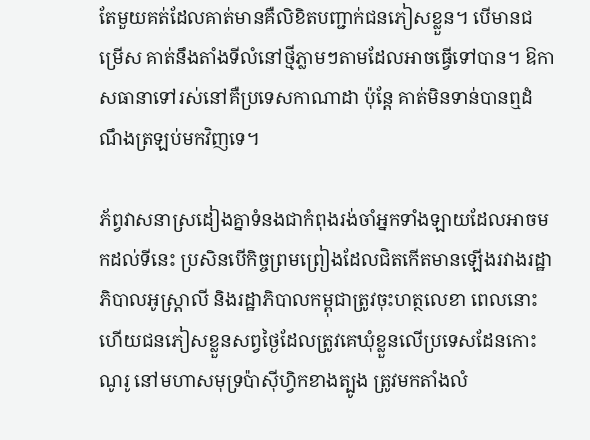តែមួយគត់ដែលគាត់មានគឺលិខិតបញ្ជាក់ជនភៀសខ្លួន។ បើមានជម្រើស គាត់នឹងតាំងទីលំនៅថ្មីភ្លាមៗតាមដែលអាចធ្វើទៅបាន។ ឱកាសធានាទៅរស់នៅគឺប្រទេសកាណាដា ប៉ុន្តែ គាត់មិនទាន់បានឮដំណឹងត្រឡប់មកវិញទេ។

ភ័ព្វវាសនាស្រដៀងគ្នាទំនងជាកំពុងរង់ចាំអ្នកទាំងឡាយដែលអាចមកដល់ទីនេះ ប្រសិនបើកិច្ចព្រមព្រៀងដែលជិតកើតមានឡើងរវាងរដ្ឋាភិបាលអូស្ត្រាលី និងរដ្ឋាភិបាលកម្ពុជាត្រូវចុះហត្ថលេខា ពេលនោះហើយជនភៀសខ្លួនសព្វថ្ងៃដែលត្រូវគេឃុំខ្លួនលើប្រទេសដែនកោះណូរូ នៅមហាសមុទ្រប៉ាស៊ីហ្វិកខាងត្បូង ត្រូវមកតាំងលំ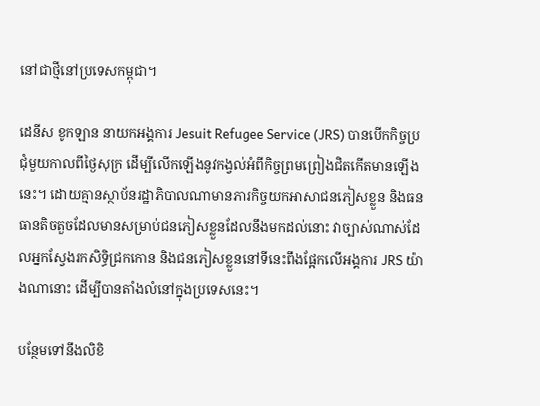នៅជាថ្មីនៅប្រទេសកម្ពុជា។

ដេនីស ខូកឡាន នាយកអង្គការ Jesuit Refugee Service (JRS) បានបើកកិច្ចប្រជុំមួយកាលពីថ្ងៃសុក្រ ដើម្បីលើកឡើងនូវកង្វល់អំពីកិច្ចព្រមព្រៀងជិតកើតមានឡើងនេះ។ ដោយគ្មានស្ថាប័នរដ្ឋាភិបាលណាមានភារកិច្ចយកអាសាជនភៀសខ្លួន និងធនធានតិចតួចដែលមានសម្រាប់ជនភៀសខ្លួនដែលនឹងមកដល់នោះ វាច្បាស់ណាស់ដែលអ្នកស្វែងរកសិទ្ធិជ្រកកោន និងជនភៀសខ្លួននៅទីនេះពឹងផ្អែកលើអង្គការ JRS យ៉ាងណានោះ ដើម្បីបានតាំងលំនៅក្នុងប្រទេសនេះ។

បន្ថែមទៅនឹងលិខិ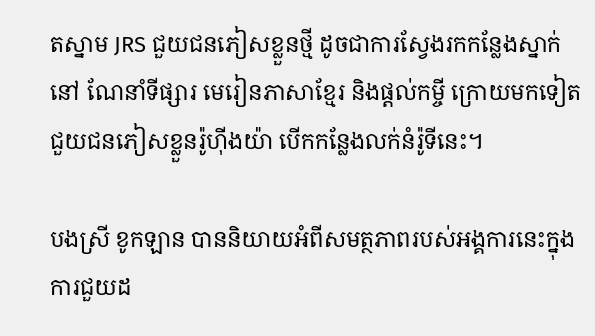តស្នាម JRS ជួយជនភៀសខ្លួនថ្មី ដូចជាការស្វែងរកកន្លែងស្នាក់នៅ ណែនាំទីផ្សារ មេរៀនភាសាខ្មែរ និងផ្ដល់កម្ចី ក្រោយមកទៀតជួយជនភៀសខ្លួនរ៉ូហ៊ីងយ៉ា បើកកន្លែងលក់នំរ៉ូទីនេះ។

បងស្រី ខូកឡាន បាននិយាយអំពីសមត្ថភាពរបស់អង្គការនេះក្នុងការជួយដ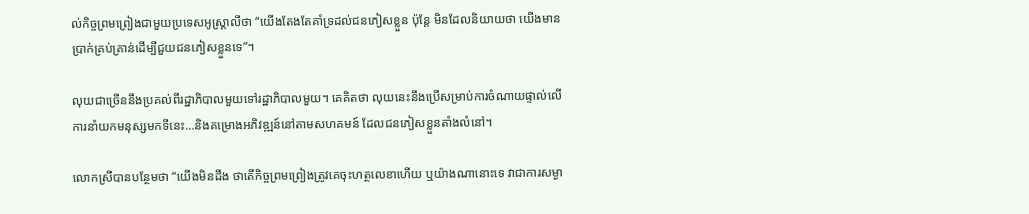ល់កិច្ចព្រមព្រៀងជាមួយប្រទេសអូស្ត្រាលីថា “យើងតែងតែគាំទ្រដល់ជនភៀសខ្លួន ប៉ុន្តែ មិនដែលនិយាយថា យើងមានប្រាក់គ្រប់គ្រាន់ដើម្បីជួយជនភៀសខ្លួនទេ”។

លុយជាច្រើននឹងប្រគល់ពីរដ្ឋាភិបាលមួយទៅរដ្ឋាភិបាលមួយ។ គេគិតថា លុយនេះនឹងប្រើសម្រាប់ការចំណាយផ្ទាល់លើការនាំយកមនុស្សមកទីនេះ…និងគម្រោងអភិវឌ្ឍន៍នៅតាមសហគមន៍ ដែលជនភៀសខ្លួនតាំងលំនៅ។

លោកស្រីបានបន្ថែមថា “យើងមិនដឹង ថាតើកិច្ចព្រមព្រៀងត្រូវគេចុះហត្ថលេខាហើយ ឬយ៉ាងណានោះទេ វាជាការសម្ងា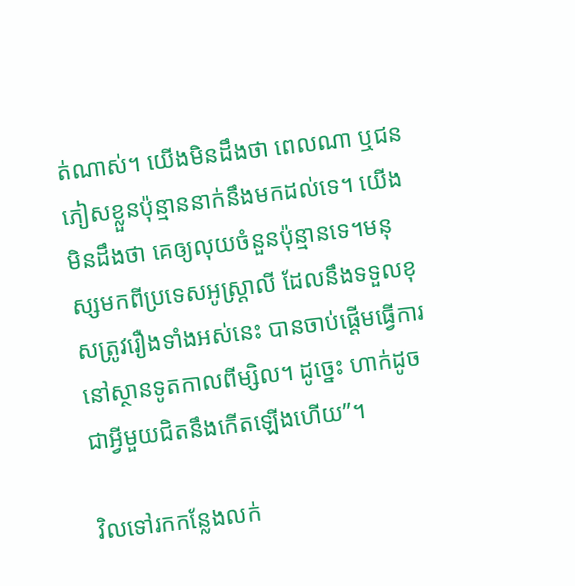ត់ណាស់។ យើងមិនដឹងថា ពេលណា ឬជនភៀសខ្លួនប៉ុន្មាននាក់នឹងមកដល់ទេ។ យើងមិនដឹងថា គេឲ្យលុយចំនួនប៉ុន្មានទេ។មនុស្សមកពីប្រទេសអូស្ត្រាលី ដែលនឹងទទួលខុសត្រូវរឿងទាំងអស់នេះ បានចាប់ផ្ដើមធ្វើការនៅស្ថានទូតកាលពីម្សិល។ ដូច្នេះ ហាក់ដូចជាអ្វីមួយជិតនឹងកើតឡើងហើយ”។

វិលទៅរកកន្លែងលក់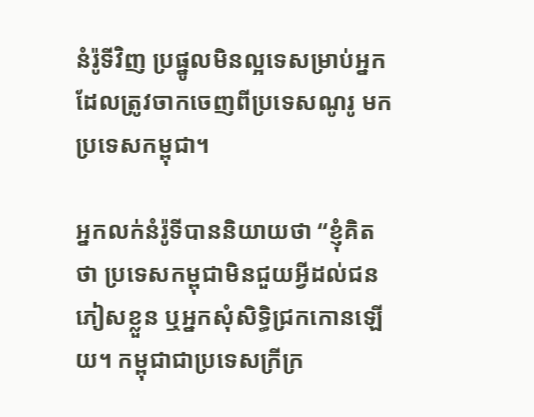នំរ៉ូទីវិញ ប្រផ្នូលមិនល្អទេសម្រាប់អ្នកដែលត្រូវចាកចេញពីប្រទេសណូរូ មកប្រទេសកម្ពុជា។

អ្នកលក់នំរ៉ូទីបាននិយាយថា “ខ្ញុំគិតថា ប្រទេសកម្ពុជាមិនជួយអ្វីដល់ជនភៀសខ្លួន ឬអ្នកសុំសិទ្ធិជ្រកកោនឡើយ។ កម្ពុជាជាប្រទេសក្រីក្រ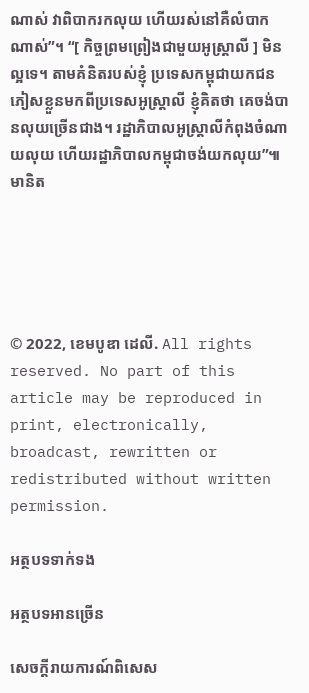ណាស់ វាពិបាករកលុយ ហើយរស់នៅគឺលំបាកណាស់”។ “[ កិច្ចព្រមព្រៀងជាមួយអូស្ត្រាលី ] មិនល្អទេ។ តាមគំនិតរបស់ខ្ញុំ ប្រទេសកម្ពុជាយកជនភៀសខ្លួនមកពីប្រទេសអូស្ត្រាលី ខ្ញុំគិតថា គេចង់បានលុយច្រើនជាង។ រដ្ឋាភិបាលអូស្ត្រាលីកំពុងចំណាយលុយ ហើយរដ្ឋាភិបាលកម្ពុជាចង់យកលុយ”៕មានិត





© 2022, ខេមបូឌា ដេលី. All rights reserved. No part of this article may be reproduced in print, electronically, broadcast, rewritten or redistributed without written permission.

អត្ថបទទាក់ទង

អត្ថបទអានច្រើន

សេចក្ដីរាយការណ៍ពិសេស